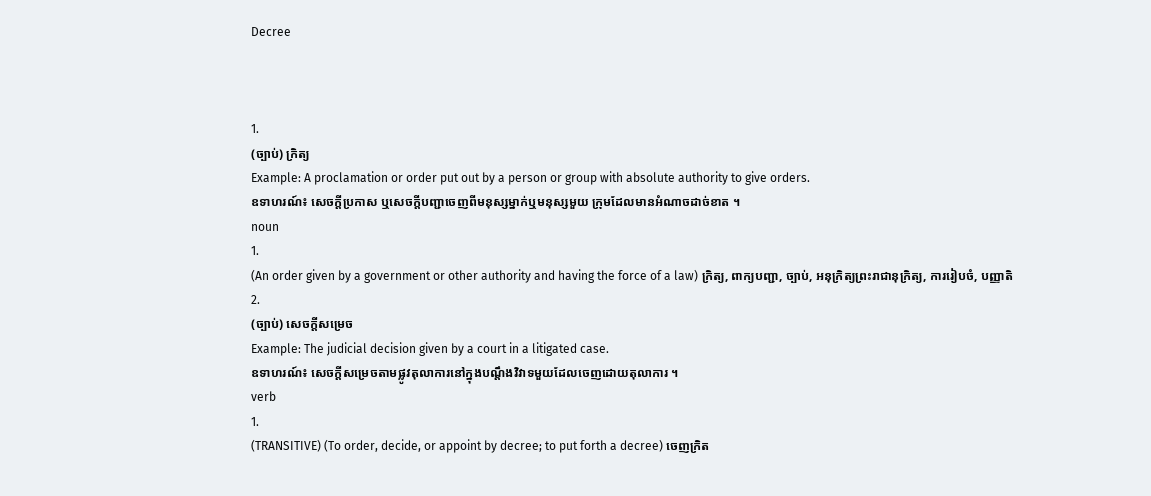Decree



1.
(ច្បាប់) ក្រិត្យ
Example: A proclamation or order put out by a person or group with absolute authority to give orders.
ឧទាហរណ៍៖ សេចក្តីប្រកាស ឬសេចក្តីបញ្ជាចេញពីមនុស្សម្នាក់ឬមនុស្សមួយ ក្រុមដែលមានអំណាចដាច់ខាត ។
noun
1.
(An order given by a government or other authority and having the force of a law) ក្រិត្យ, ពាក្យបញ្ជា, ច្បាប់, អនុក្រិត្យព្រះរាជានុក្រិត្យ, ការរៀបចំ, បញ្ញាតិ
2.
(ច្បាប់) សេចក្តីសម្រេច
Example: The judicial decision given by a court in a litigated case.
ឧទាហរណ៍៖ សេចក្តីសម្រេចតាមផ្លូវតុលាការនៅក្នុងបណ្តឹងវិវាទមួយដែលចេញដោយតុលាការ ។
verb
1.
(TRANSITIVE) (To order, decide, or appoint by decree; to put forth a decree) ចេញក្រិត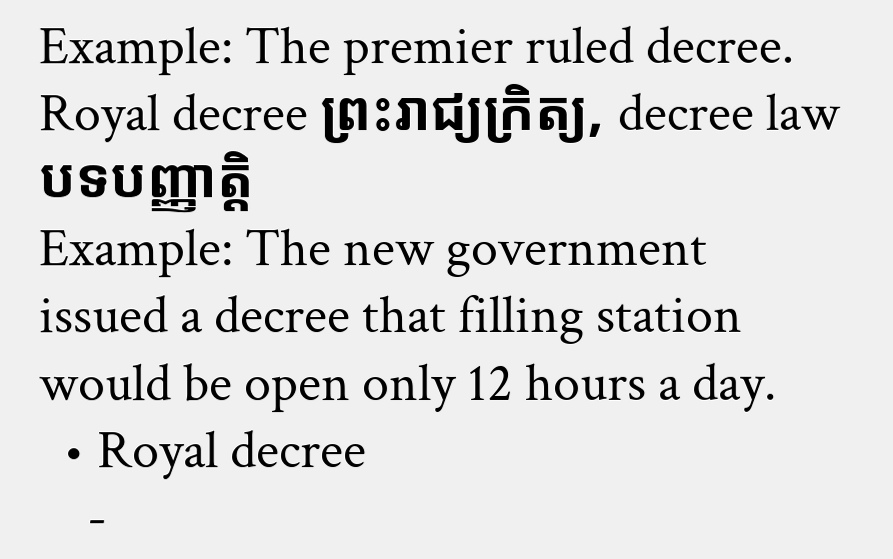Example: The premier ruled decree. Royal decree ព្រះរាជ្យក្រិត្យ, decree law បទបញ្ញាត្ដិ
Example: The new government issued a decree that filling station would be open only 12 hours a day.
  • Royal decree
    -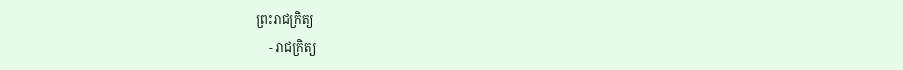ព្រះរាជក្រិត្យ
    - រាជក្រិត្យ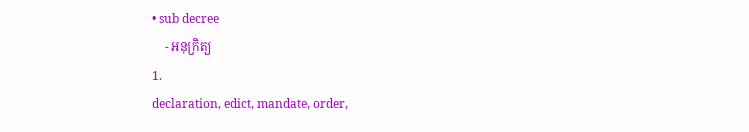• sub decree
    - អនុក្រិត្យ
1.
declaration, edict, mandate, order,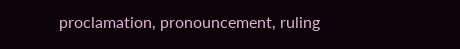proclamation, pronouncement, ruling